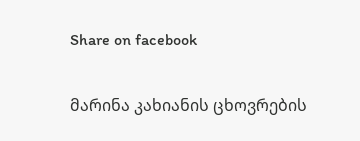Share on facebook

მარინა კახიანის ცხოვრების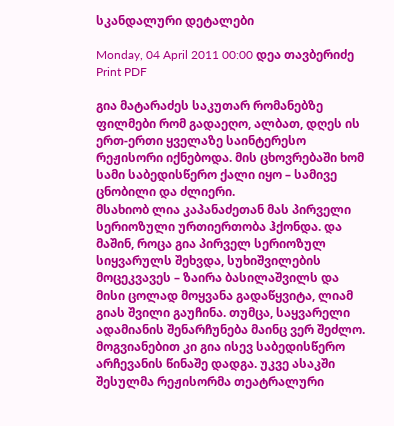სკანდალური დეტალები

Monday, 04 April 2011 00:00 დეა თავბერიძე
Print PDF

გია მატარაძეს საკუთარ რომანებზე ფილმები რომ გადაეღო, ალბათ, დღეს ის ერთ-ერთი ყველაზე საინტერესო რეჟისორი იქნებოდა. მის ცხოვრებაში ხომ სამი საბედისწერო ქალი იყო – სამივე ცნობილი და ძლიერი.
მსახიობ ლია კაპანაძეთან მას პირველი სერიოზული ურთიერთობა ჰქონდა. და მაშინ, როცა გია პირველ სერიოზულ სიყვარულს შეხვდა, სუხიშვილების მოცეკვავეს – ზაირა ბასილაშვილს და მისი ცოლად მოყვანა გადაწყვიტა, ლიამ გიას შვილი გაუჩინა. თუმცა, საყვარელი ადამიანის შენარჩუნება მაინც ვერ შეძლო. მოგვიანებით კი გია ისევ საბედისწერო არჩევანის წინაშე დადგა. უკვე ასაკში შესულმა რეჟისორმა თეატრალური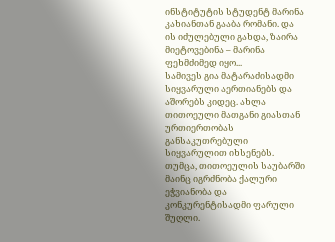ინსტიტუტის სტუდენტ მარინა კახიანთან გააბა რომანი. და ის იძულებული გახდა, ზაირა მიეტოვებინა – მარინა ფეხმძიმედ იყო...
სამივეს გია მატარაძისადმი სიყვარული აერთიანებს და  აშორებს კიდეც. ახლა თითოეული მათგანი გიასთან ურთიერთობას განსაკუთრებული სიყვარულით იხსენებს. თუმცა, თითოეულის საუბარში მაინც იგრძნობა ქალური ეჭვიანობა და კონკურენტისადმი ფარული შუღლი.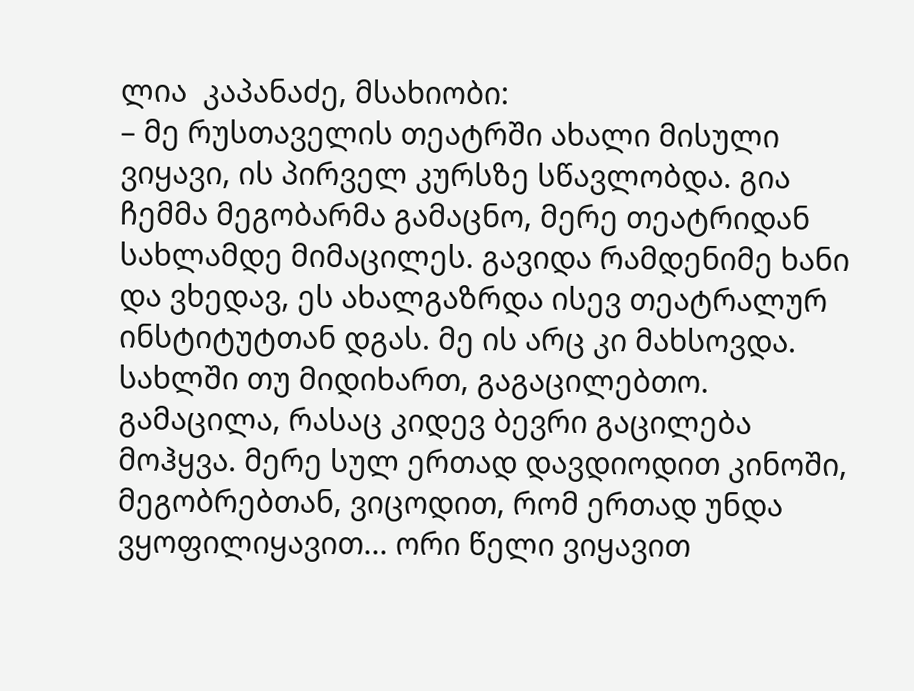ლია  კაპანაძე, მსახიობი:
– მე რუსთაველის თეატრში ახალი მისული ვიყავი, ის პირველ კურსზე სწავლობდა. გია ჩემმა მეგობარმა გამაცნო, მერე თეატრიდან სახლამდე მიმაცილეს. გავიდა რამდენიმე ხანი და ვხედავ, ეს ახალგაზრდა ისევ თეატრალურ ინსტიტუტთან დგას. მე ის არც კი მახსოვდა. სახლში თუ მიდიხართ, გაგაცილებთო. გამაცილა, რასაც კიდევ ბევრი გაცილება მოჰყვა. მერე სულ ერთად დავდიოდით კინოში, მეგობრებთან, ვიცოდით, რომ ერთად უნდა ვყოფილიყავით... ორი წელი ვიყავით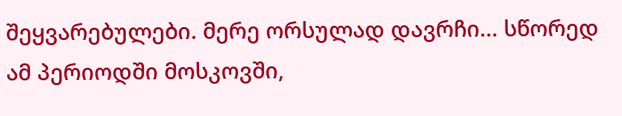შეყვარებულები. მერე ორსულად დავრჩი... სწორედ ამ პერიოდში მოსკოვში,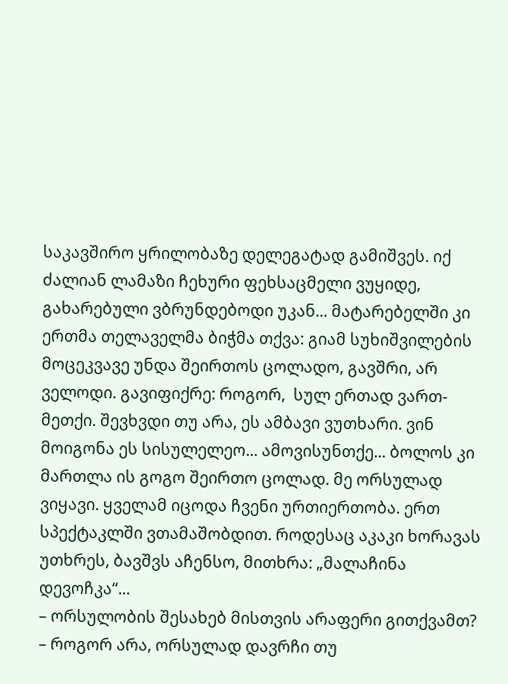საკავშირო ყრილობაზე დელეგატად გამიშვეს. იქ ძალიან ლამაზი ჩეხური ფეხსაცმელი ვუყიდე, გახარებული ვბრუნდებოდი უკან... მატარებელში კი ერთმა თელაველმა ბიჭმა თქვა: გიამ სუხიშვილების მოცეკვავე უნდა შეირთოს ცოლადო, გავშრი, არ ველოდი. გავიფიქრე: როგორ,  სულ ერთად ვართ-მეთქი. შევხვდი თუ არა, ეს ამბავი ვუთხარი. ვინ მოიგონა ეს სისულელეო... ამოვისუნთქე... ბოლოს კი მართლა ის გოგო შეირთო ცოლად. მე ორსულად ვიყავი. ყველამ იცოდა ჩვენი ურთიერთობა. ერთ სპექტაკლში ვთამაშობდით. როდესაც აკაკი ხორავას უთხრეს, ბავშვს აჩენსო, მითხრა: „მალაჩინა დევოჩკა“...
– ორსულობის შესახებ მისთვის არაფერი გითქვამთ?
– როგორ არა, ორსულად დავრჩი თუ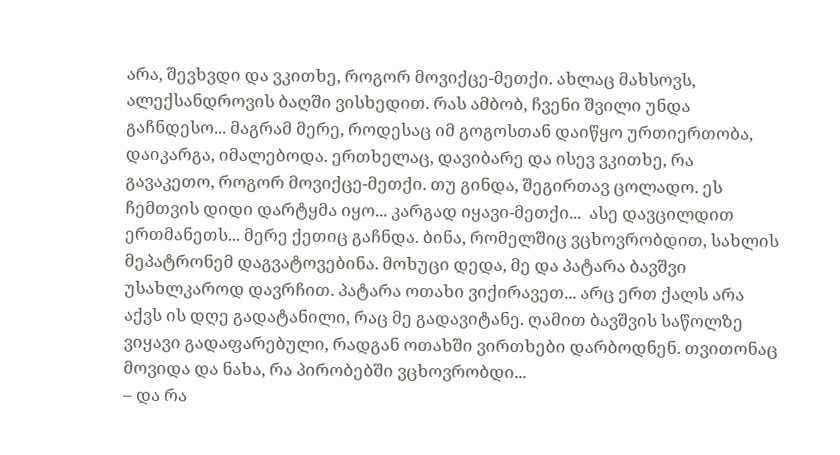არა, შევხვდი და ვკითხე, როგორ მოვიქცე-მეთქი. ახლაც მახსოვს, ალექსანდროვის ბაღში ვისხედით. რას ამბობ, ჩვენი შვილი უნდა გაჩნდესო... მაგრამ მერე, როდესაც იმ გოგოსთან დაიწყო ურთიერთობა,  დაიკარგა, იმალებოდა. ერთხელაც, დავიბარე და ისევ ვკითხე, რა გავაკეთო, როგორ მოვიქცე-მეთქი. თუ გინდა, შეგირთავ ცოლადო. ეს ჩემთვის დიდი დარტყმა იყო... კარგად იყავი-მეთქი...  ასე დავცილდით ერთმანეთს... მერე ქეთიც გაჩნდა. ბინა, რომელშიც ვცხოვრობდით, სახლის მეპატრონემ დაგვატოვებინა. მოხუცი დედა, მე და პატარა ბავშვი უსახლკაროდ დავრჩით. პატარა ოთახი ვიქირავეთ... არც ერთ ქალს არა აქვს ის დღე გადატანილი, რაც მე გადავიტანე. ღამით ბავშვის საწოლზე ვიყავი გადაფარებული, რადგან ოთახში ვირთხები დარბოდნენ. თვითონაც მოვიდა და ნახა, რა პირობებში ვცხოვრობდი...
– და რა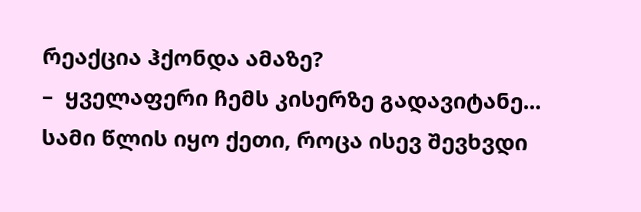რეაქცია ჰქონდა ამაზე?
–  ყველაფერი ჩემს კისერზე გადავიტანე... სამი წლის იყო ქეთი, როცა ისევ შევხვდი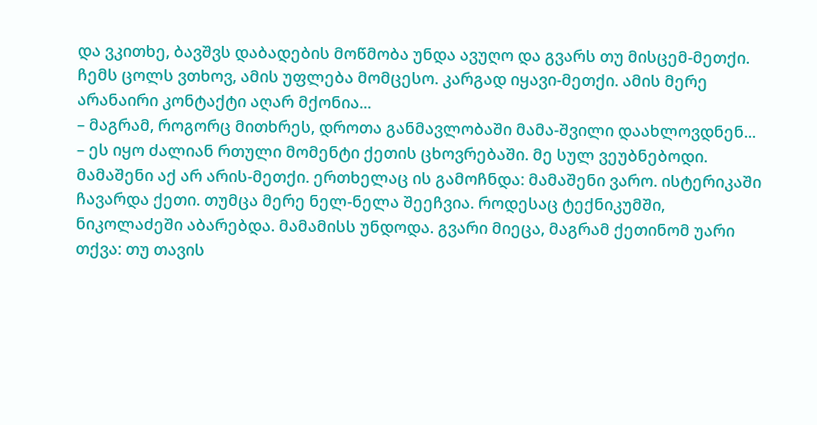და ვკითხე, ბავშვს დაბადების მოწმობა უნდა ავუღო და გვარს თუ მისცემ-მეთქი. ჩემს ცოლს ვთხოვ, ამის უფლება მომცესო. კარგად იყავი-მეთქი. ამის მერე არანაირი კონტაქტი აღარ მქონია...
– მაგრამ, როგორც მითხრეს, დროთა განმავლობაში მამა-შვილი დაახლოვდნენ...
– ეს იყო ძალიან რთული მომენტი ქეთის ცხოვრებაში. მე სულ ვეუბნებოდი. მამაშენი აქ არ არის-მეთქი. ერთხელაც ის გამოჩნდა: მამაშენი ვარო. ისტერიკაში ჩავარდა ქეთი. თუმცა მერე ნელ-ნელა შეეჩვია. როდესაც ტექნიკუმში, ნიკოლაძეში აბარებდა. მამამისს უნდოდა. გვარი მიეცა, მაგრამ ქეთინომ უარი თქვა: თუ თავის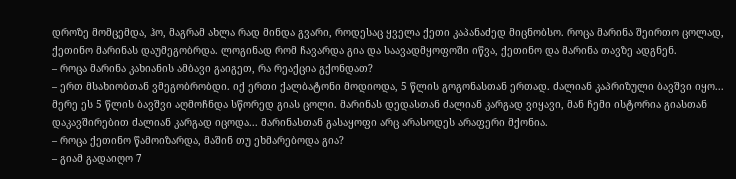დროზე მომცემდა, ჰო, მაგრამ ახლა რად მინდა გვარი, როდესაც ყველა ქეთი კაპანაძედ მიცნობსო. როცა მარინა შეირთო ცოლად, ქეთინო მარინას დაუმეგობრდა. ლოგინად რომ ჩავარდა გია და საავადმყოფოში იწვა, ქეთინო და მარინა თავზე ადგნენ.
– როცა მარინა კახიანის ამბავი გაიგეთ, რა რეაქცია გქონდათ?
– ერთ მსახიობთან ვმეგობრობდი. იქ ერთი ქალბატონი მოდიოდა, 5 წლის გოგონასთან ერთად. ძალიან კაპრიზული ბავშვი იყო... მერე ეს 5 წლის ბავშვი აღმოჩნდა სწორედ გიას ცოლი. მარინას დედასთან ძალიან კარგად ვიყავი, მან ჩემი ისტორია გიასთან დაკავშირებით ძალიან კარგად იცოდა... მარინასთან გასაყოფი არც არასოდეს არაფერი მქონია.
– როცა ქეთინო წამოიზარდა, მაშინ თუ ეხმარებოდა გია?
– გიამ გადაიღო 7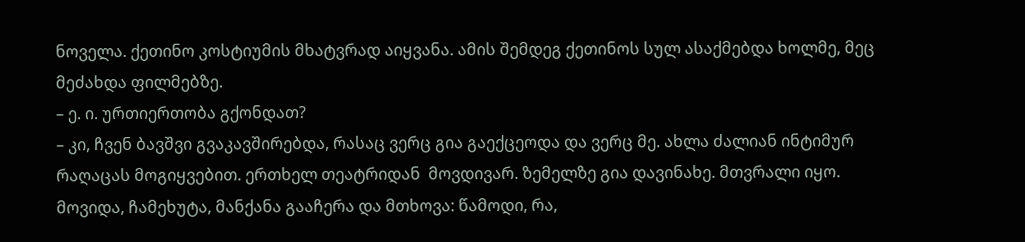ნოველა. ქეთინო კოსტიუმის მხატვრად აიყვანა. ამის შემდეგ ქეთინოს სულ ასაქმებდა ხოლმე, მეც მეძახდა ფილმებზე.
– ე. ი. ურთიერთობა გქონდათ?
– კი, ჩვენ ბავშვი გვაკავშირებდა, რასაც ვერც გია გაექცეოდა და ვერც მე. ახლა ძალიან ინტიმურ რაღაცას მოგიყვებით. ერთხელ თეატრიდან  მოვდივარ. ზემელზე გია დავინახე. მთვრალი იყო. მოვიდა, ჩამეხუტა, მანქანა გააჩერა და მთხოვა: წამოდი, რა,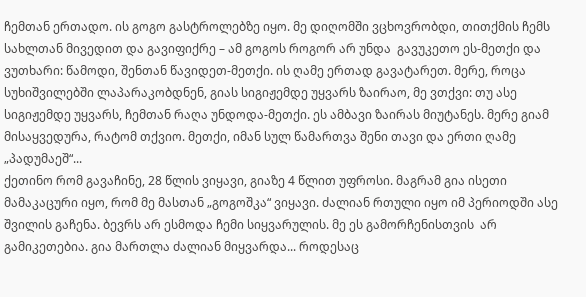ჩემთან ერთადო. ის გოგო გასტროლებზე იყო. მე დიღომში ვცხოვრობდი, თითქმის ჩემს სახლთან მივედით და გავიფიქრე – ამ გოგოს როგორ არ უნდა  გავუკეთო ეს-მეთქი და ვუთხარი: წამოდი, შენთან წავიდეთ-მეთქი. ის ღამე ერთად გავატარეთ. მერე, როცა სუხიშვილებში ლაპარაკობდნენ, გიას სიგიჟემდე უყვარს ზაირაო, მე ვთქვი: თუ ასე სიგიჟემდე უყვარს, ჩემთან რაღა უნდოდა-მეთქი. ეს ამბავი ზაირას მიუტანეს. მერე გიამ მისაყვედურა, რატომ თქვიო. მეთქი, იმან სულ წამართვა შენი თავი და ერთი ღამე „პადუმაეშ“...
ქეთინო რომ გავაჩინე, 28 წლის ვიყავი, გიაზე 4 წლით უფროსი. მაგრამ გია ისეთი მამაკაცური იყო, რომ მე მასთან „გოგოშკა“ ვიყავი. ძალიან რთული იყო იმ პერიოდში ასე შვილის გაჩენა. ბევრს არ ესმოდა ჩემი სიყვარულის. მე ეს გამორჩენისთვის  არ გამიკეთებია. გია მართლა ძალიან მიყვარდა... როდესაც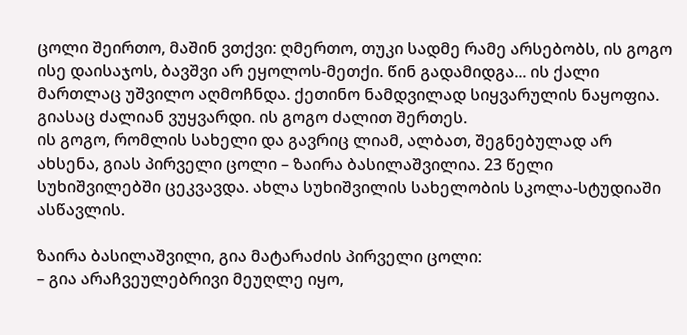ცოლი შეირთო, მაშინ ვთქვი: ღმერთო, თუკი სადმე რამე არსებობს, ის გოგო ისე დაისაჯოს, ბავშვი არ ეყოლოს-მეთქი. წინ გადამიდგა... ის ქალი მართლაც უშვილო აღმოჩნდა. ქეთინო ნამდვილად სიყვარულის ნაყოფია. გიასაც ძალიან ვუყვარდი. ის გოგო ძალით შერთეს.
ის გოგო, რომლის სახელი და გავრიც ლიამ, ალბათ, შეგნებულად არ ახსენა, გიას პირველი ცოლი – ზაირა ბასილაშვილია. 23 წელი სუხიშვილებში ცეკვავდა. ახლა სუხიშვილის სახელობის სკოლა-სტუდიაში ასწავლის.

ზაირა ბასილაშვილი, გია მატარაძის პირველი ცოლი:
– გია არაჩვეულებრივი მეუღლე იყო,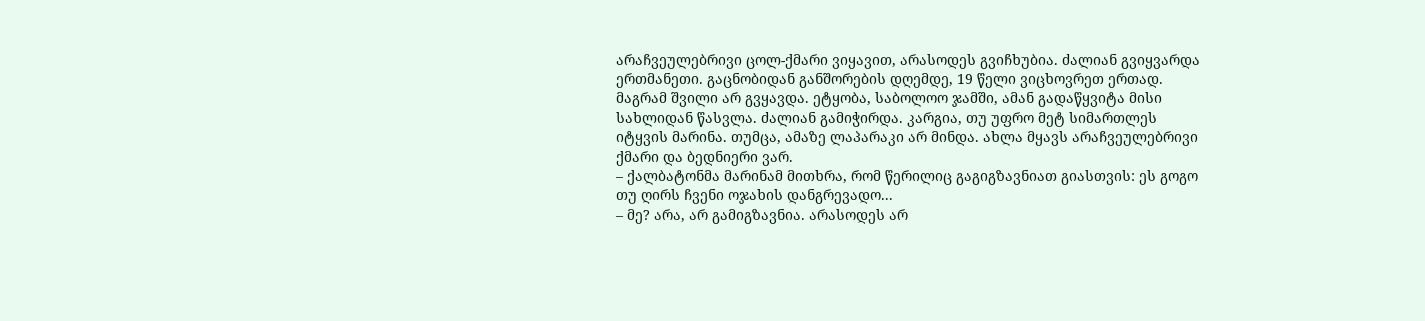არაჩვეულებრივი ცოლ-ქმარი ვიყავით, არასოდეს გვიჩხუბია. ძალიან გვიყვარდა ერთმანეთი. გაცნობიდან განშორების დღემდე, 19 წელი ვიცხოვრეთ ერთად. მაგრამ შვილი არ გვყავდა. ეტყობა, საბოლოო ჯამში, ამან გადაწყვიტა მისი სახლიდან წასვლა. ძალიან გამიჭირდა. კარგია, თუ უფრო მეტ სიმართლეს იტყვის მარინა. თუმცა, ამაზე ლაპარაკი არ მინდა. ახლა მყავს არაჩვეულებრივი ქმარი და ბედნიერი ვარ.
– ქალბატონმა მარინამ მითხრა, რომ წერილიც გაგიგზავნიათ გიასთვის: ეს გოგო თუ ღირს ჩვენი ოჯახის დანგრევადო...
– მე? არა, არ გამიგზავნია. არასოდეს არ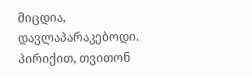მიცდია, დავლაპარაკებოდი. პირიქით, თვითონ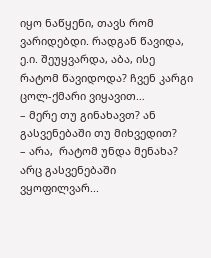იყო ნაწყენი, თავს რომ ვარიდებდი. რადგან წავიდა, ე.ი. შეუყვარდა, აბა, ისე რატომ წავიდოდა? ჩვენ კარგი ცოლ-ქმარი ვიყავით…
– მერე თუ გინახავთ? ან გასვენებაში თუ მიხვედით?
– არა,  რატომ უნდა მენახა? არც გასვენებაში ვყოფილვარ...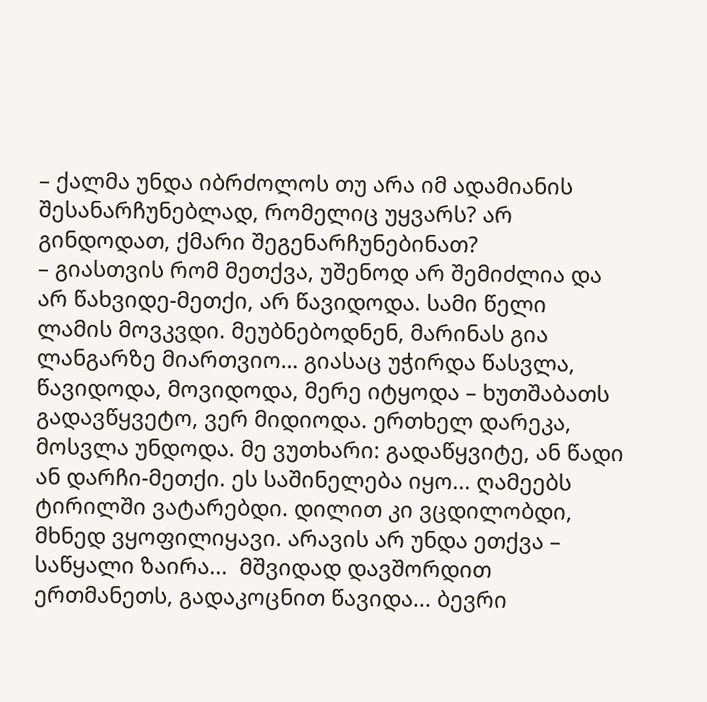– ქალმა უნდა იბრძოლოს თუ არა იმ ადამიანის შესანარჩუნებლად, რომელიც უყვარს? არ გინდოდათ, ქმარი შეგენარჩუნებინათ?
– გიასთვის რომ მეთქვა, უშენოდ არ შემიძლია და არ წახვიდე-მეთქი, არ წავიდოდა. სამი წელი ლამის მოვკვდი. მეუბნებოდნენ, მარინას გია ლანგარზე მიართვიო… გიასაც უჭირდა წასვლა, წავიდოდა, მოვიდოდა, მერე იტყოდა – ხუთშაბათს გადავწყვეტო, ვერ მიდიოდა. ერთხელ დარეკა, მოსვლა უნდოდა. მე ვუთხარი: გადაწყვიტე, ან წადი ან დარჩი-მეთქი. ეს საშინელება იყო... ღამეებს ტირილში ვატარებდი. დილით კი ვცდილობდი, მხნედ ვყოფილიყავი. არავის არ უნდა ეთქვა – საწყალი ზაირა...  მშვიდად დავშორდით ერთმანეთს, გადაკოცნით წავიდა... ბევრი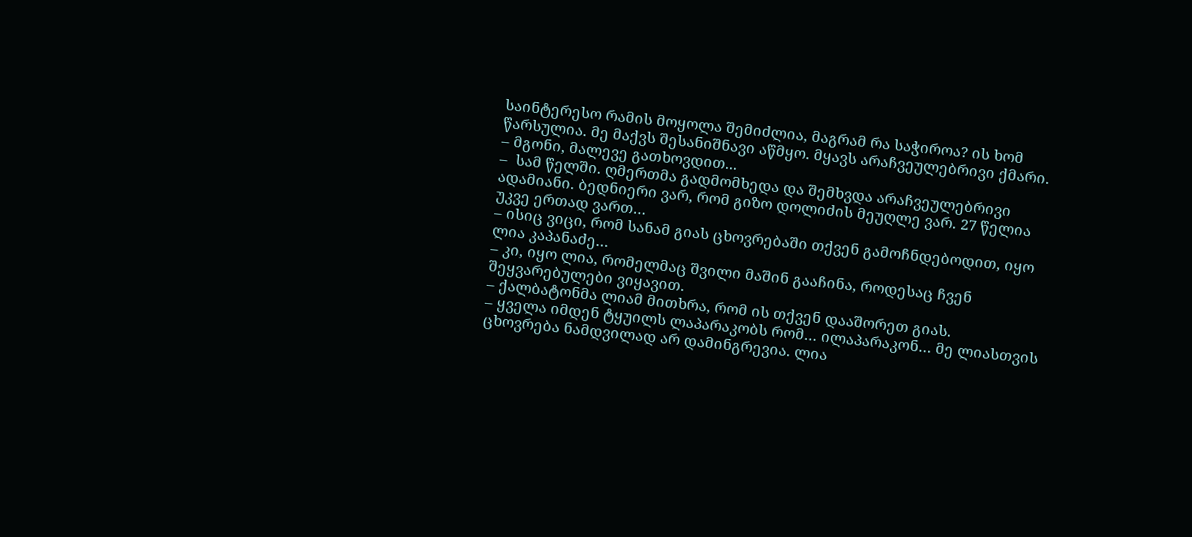საინტერესო რამის მოყოლა შემიძლია, მაგრამ რა საჭიროა? ის ხომ წარსულია. მე მაქვს შესანიშნავი აწმყო. მყავს არაჩვეულებრივი ქმარი.
– მგონი, მალევე გათხოვდით...
–  სამ წელში. ღმერთმა გადმომხედა და შემხვდა არაჩვეულებრივი ადამიანი. ბედნიერი ვარ, რომ გიზო დოლიძის მეუღლე ვარ. 27 წელია უკვე ერთად ვართ…
– ისიც ვიცი, რომ სანამ გიას ცხოვრებაში თქვენ გამოჩნდებოდით, იყო ლია კაპანაძე…
– კი, იყო ლია, რომელმაც შვილი მაშინ გააჩინა, როდესაც ჩვენ შეყვარებულები ვიყავით.
– ქალბატონმა ლიამ მითხრა, რომ ის თქვენ დააშორეთ გიას.
– ყველა იმდენ ტყუილს ლაპარაკობს რომ… ილაპარაკონ… მე ლიასთვის ცხოვრება ნამდვილად არ დამინგრევია. ლია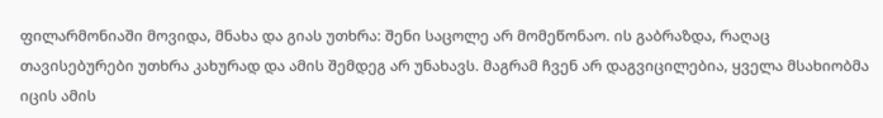ფილარმონიაში მოვიდა, მნახა და გიას უთხრა: შენი საცოლე არ მომეწონაო. ის გაბრაზდა, რაღაც თავისებურები უთხრა კახურად და ამის შემდეგ არ უნახავს. მაგრამ ჩვენ არ დაგვიცილებია, ყველა მსახიობმა იცის ამის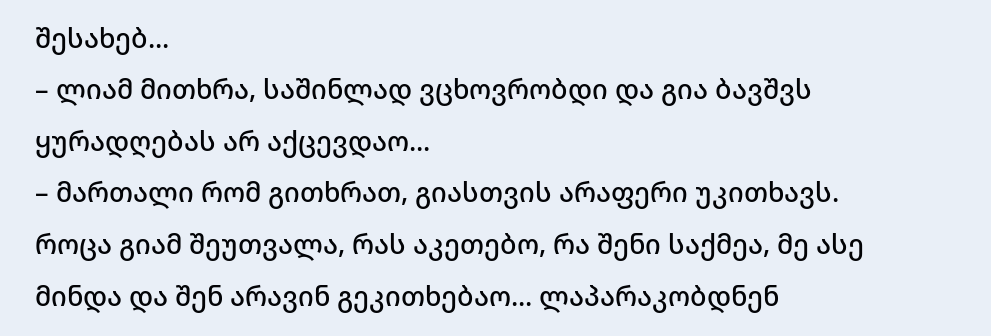შესახებ...
– ლიამ მითხრა, საშინლად ვცხოვრობდი და გია ბავშვს ყურადღებას არ აქცევდაო...
– მართალი რომ გითხრათ, გიასთვის არაფერი უკითხავს. როცა გიამ შეუთვალა, რას აკეთებო, რა შენი საქმეა, მე ასე მინდა და შენ არავინ გეკითხებაო... ლაპარაკობდნენ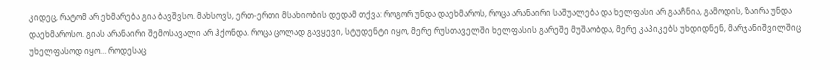კიდეც, რატომ არ ეხმარება გია ბავშვსო. მახსოვს, ერთ-ერთი მსახიობის დედამ თქვა: როგორ უნდა დაეხმაროს, როცა არანაირი საშუალება და ხელფასი არ გააჩნია, გამოდის, ზაირა უნდა დაეხმაროსო. გიას არანაირი შემოსავალი არ ჰქონდა. როცა ცოლად გავყევი, სტუდენტი იყო, მერე რუსთაველში ხელფასის გარეშე მუშაობდა, მერე კაპიკებს უხდიდნენ, მარჯანიშვილშიც უხელფასოდ იყო… როდესაც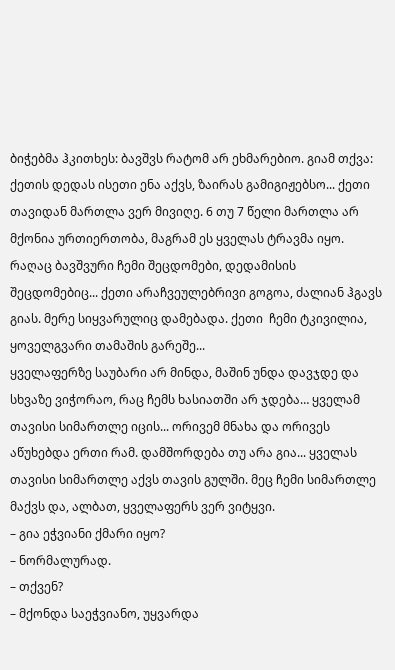ბიჭებმა ჰკითხეს: ბავშვს რატომ არ ეხმარებიო. გიამ თქვა: ქეთის დედას ისეთი ენა აქვს, ზაირას გამიგიჟებსო... ქეთი თავიდან მართლა ვერ მივიღე. 6 თუ 7 წელი მართლა არ მქონია ურთიერთობა, მაგრამ ეს ყველას ტრავმა იყო. რაღაც ბავშვური ჩემი შეცდომები, დედამისის შეცდომებიც... ქეთი არაჩვეულებრივი გოგოა, ძალიან ჰგავს გიას. მერე სიყვარულიც დამებადა. ქეთი  ჩემი ტკივილია, ყოველგვარი თამაშის გარეშე...
ყველაფერზე საუბარი არ მინდა, მაშინ უნდა დავჯდე და სხვაზე ვიჭორაო, რაც ჩემს ხასიათში არ ჯდება… ყველამ თავისი სიმართლე იცის... ორივემ მნახა და ორივეს აწუხებდა ერთი რამ. დამშორდება თუ არა გია... ყველას თავისი სიმართლე აქვს თავის გულში. მეც ჩემი სიმართლე მაქვს და, ალბათ, ყველაფერს ვერ ვიტყვი.
– გია ეჭვიანი ქმარი იყო?
– ნორმალურად.
– თქვენ?
– მქონდა საეჭვიანო, უყვარდა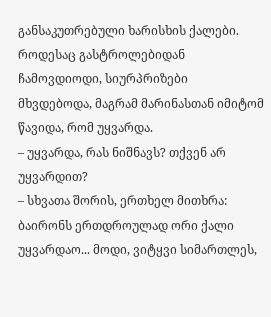განსაკუთრებული ხარისხის ქალები. როდესაც გასტროლებიდან ჩამოვდიოდი, სიურპრიზები მხვდებოდა, მაგრამ მარინასთან იმიტომ წავიდა, რომ უყვარდა.
– უყვარდა, რას ნიშნავს? თქვენ არ უყვარდით?
– სხვათა შორის, ერთხელ მითხრა: ბაირონს ერთდროულად ორი ქალი უყვარდაო... მოდი, ვიტყვი სიმართლეს,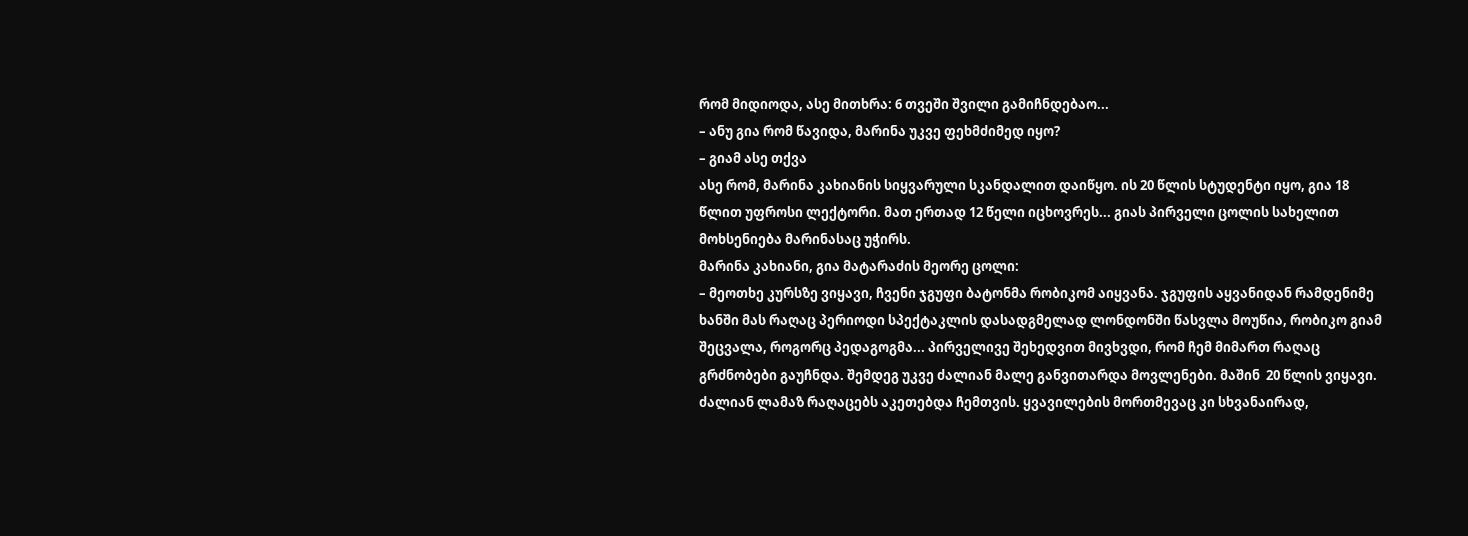რომ მიდიოდა, ასე მითხრა: 6 თვეში შვილი გამიჩნდებაო...
– ანუ გია რომ წავიდა, მარინა უკვე ფეხმძიმედ იყო?
– გიამ ასე თქვა
ასე რომ, მარინა კახიანის სიყვარული სკანდალით დაიწყო. ის 20 წლის სტუდენტი იყო, გია 18 წლით უფროსი ლექტორი. მათ ერთად 12 წელი იცხოვრეს... გიას პირველი ცოლის სახელით მოხსენიება მარინასაც უჭირს.
მარინა კახიანი, გია მატარაძის მეორე ცოლი:
– მეოთხე კურსზე ვიყავი, ჩვენი ჯგუფი ბატონმა რობიკომ აიყვანა. ჯგუფის აყვანიდან რამდენიმე ხანში მას რაღაც პერიოდი სპექტაკლის დასადგმელად ლონდონში წასვლა მოუწია, რობიკო გიამ შეცვალა, როგორც პედაგოგმა... პირველივე შეხედვით მივხვდი, რომ ჩემ მიმართ რაღაც გრძნობები გაუჩნდა. შემდეგ უკვე ძალიან მალე განვითარდა მოვლენები. მაშინ  20 წლის ვიყავი. ძალიან ლამაზ რაღაცებს აკეთებდა ჩემთვის. ყვავილების მორთმევაც კი სხვანაირად,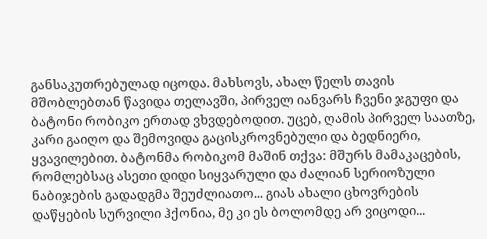განსაკუთრებულად იცოდა. მახსოვს, ახალ წელს თავის მშობლებთან წავიდა თელავში, პირველ იანვარს ჩვენი ჯგუფი და ბატონი რობიკო ერთად ვხვდებოდით. უცებ, ღამის პირველ საათზე, კარი გაიღო და შემოვიდა გაცისკროვნებული და ბედნიერი, ყვავილებით. ბატონმა რობიკომ მაშინ თქვა: მშურს მამაკაცების, რომლებსაც ასეთი დიდი სიყვარული და ძალიან სერიოზული ნაბიჯების გადადგმა შეუძლიათო... გიას ახალი ცხოვრების დაწყების სურვილი ჰქონია, მე კი ეს ბოლომდე არ ვიცოდი...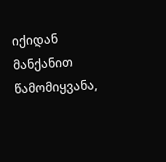იქიდან მანქანით წამომიყვანა,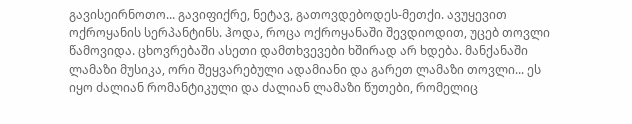გავისეირნოთო... გავიფიქრე, ნეტავ, გათოვდებოდეს-მეთქი. ავუყევით ოქროყანის სერპანტინს. ჰოდა, როცა ოქროყანაში შევდიოდით, უცებ თოვლი წამოვიდა. ცხოვრებაში ასეთი დამთხვევები ხშირად არ ხდება. მანქანაში ლამაზი მუსიკა, ორი შეყვარებული ადამიანი და გარეთ ლამაზი თოვლი... ეს იყო ძალიან რომანტიკული და ძალიან ლამაზი წუთები, რომელიც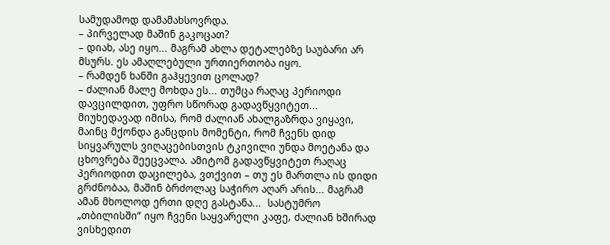სამუდამოდ დამამახსოვრდა.
– პირველად მაშინ გაკოცათ?
– დიახ, ასე იყო... მაგრამ ახლა დეტალებზე საუბარი არ მსურს. ეს ამაღლებული ურთიერთობა იყო.
– რამდენ ხანში გაჰყევით ცოლად?
– ძალიან მალე მოხდა ეს... თუმცა რაღაც პერიოდი დავცილდით, უფრო სწორად გადავწყვიტეთ... მიუხედავად იმისა, რომ ძალიან ახალგაზრდა ვიყავი, მაინც მქონდა განცდის მომენტი, რომ ჩვენს დიდ სიყვარულს ვიღაცებისთვის ტკივილი უნდა მოეტანა და ცხოვრება შეეცვალა. ამიტომ გადავწყვიტეთ რაღაც პერიოდით დაცილება, ვთქვით – თუ ეს მართლა ის დიდი გრძნობაა, მაშინ ბრძოლაც საჭირო აღარ არის... მაგრამ ამან მხოლოდ ერთი დღე გასტანა...  სასტუმრო „თბილისში“ იყო ჩვენი საყვარელი კაფე, ძალიან ხშირად ვისხედით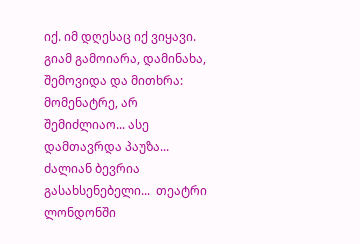იქ. იმ დღესაც იქ ვიყავი. გიამ გამოიარა, დამინახა, შემოვიდა და მითხრა: მომენატრე, არ შემიძლიაო... ასე დამთავრდა პაუზა... ძალიან ბევრია გასახსენებელი...  თეატრი ლონდონში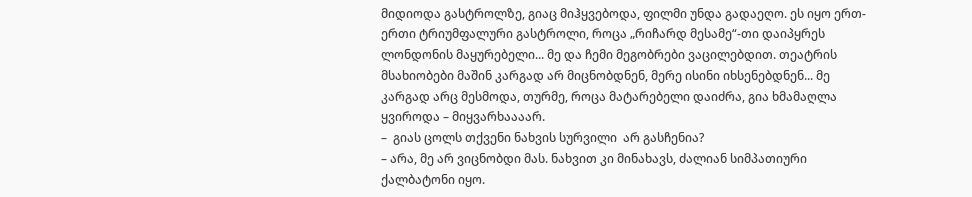მიდიოდა გასტროლზე, გიაც მიჰყვებოდა, ფილმი უნდა გადაეღო. ეს იყო ერთ-ერთი ტრიუმფალური გასტროლი, როცა „რიჩარდ მესამე“-თი დაიპყრეს ლონდონის მაყურებელი... მე და ჩემი მეგობრები ვაცილებდით. თეატრის მსახიობები მაშინ კარგად არ მიცნობდნენ, მერე ისინი იხსენებდნენ... მე კარგად არც მესმოდა, თურმე, როცა მატარებელი დაიძრა, გია ხმამაღლა ყვიროდა – მიყვარხაააარ.
–  გიას ცოლს თქვენი ნახვის სურვილი  არ გასჩენია?
– არა, მე არ ვიცნობდი მას. ნახვით კი მინახავს, ძალიან სიმპათიური ქალბატონი იყო.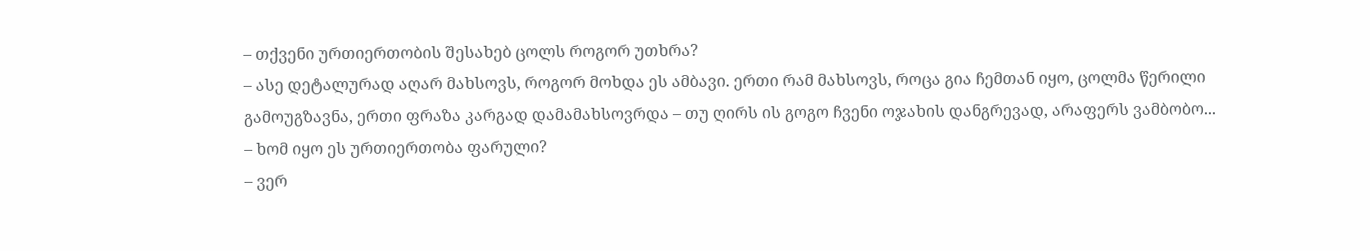– თქვენი ურთიერთობის შესახებ ცოლს როგორ უთხრა?
– ასე დეტალურად აღარ მახსოვს, როგორ მოხდა ეს ამბავი. ერთი რამ მახსოვს, როცა გია ჩემთან იყო, ცოლმა წერილი გამოუგზავნა, ერთი ფრაზა კარგად დამამახსოვრდა – თუ ღირს ის გოგო ჩვენი ოჯახის დანგრევად, არაფერს ვამბობო...
– ხომ იყო ეს ურთიერთობა ფარული?
– ვერ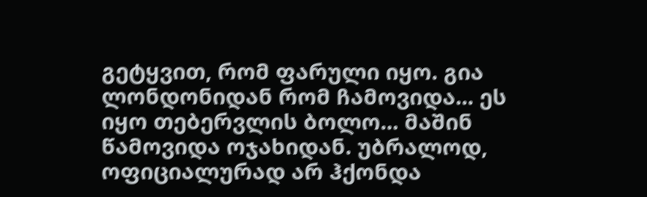გეტყვით, რომ ფარული იყო. გია ლონდონიდან რომ ჩამოვიდა... ეს იყო თებერვლის ბოლო... მაშინ წამოვიდა ოჯახიდან. უბრალოდ, ოფიციალურად არ ჰქონდა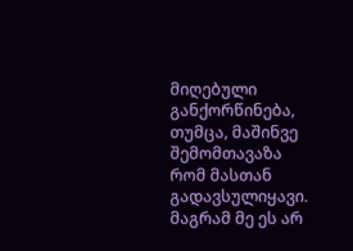მიღებული განქორწინება, თუმცა, მაშინვე შემომთავაზა რომ მასთან გადავსულიყავი. მაგრამ მე ეს არ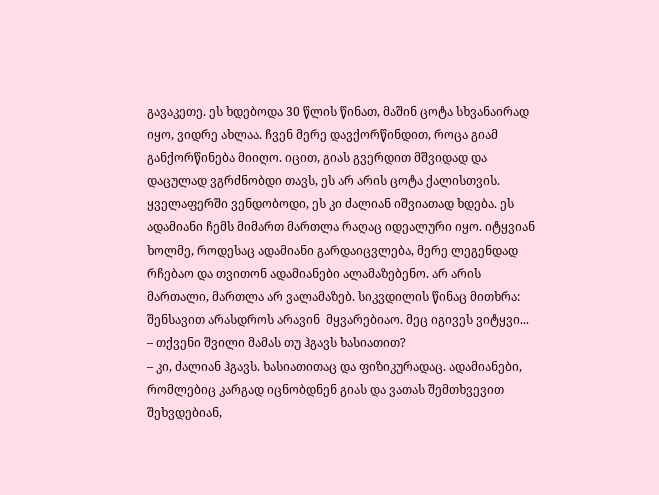გავაკეთე. ეს ხდებოდა 30 წლის წინათ, მაშინ ცოტა სხვანაირად იყო, ვიდრე ახლაა. ჩვენ მერე დავქორწინდით, როცა გიამ განქორწინება მიიღო. იცით, გიას გვერდით მშვიდად და დაცულად ვგრძნობდი თავს, ეს არ არის ცოტა ქალისთვის.  ყველაფერში ვენდობოდი, ეს კი ძალიან იშვიათად ხდება. ეს ადამიანი ჩემს მიმართ მართლა რაღაც იდეალური იყო. იტყვიან ხოლმე, როდესაც ადამიანი გარდაიცვლება, მერე ლეგენდად რჩებაო და თვითონ ადამიანები ალამაზებენო. არ არის მართალი, მართლა არ ვალამაზებ. სიკვდილის წინაც მითხრა: შენსავით არასდროს არავინ  მყვარებიაო. მეც იგივეს ვიტყვი...
– თქვენი შვილი მამას თუ ჰგავს ხასიათით?
– კი, ძალიან ჰგავს. ხასიათითაც და ფიზიკურადაც. ადამიანები, რომლებიც კარგად იცნობდნენ გიას და ვათას შემთხვევით შეხვდებიან,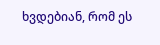ხვდებიან, რომ ეს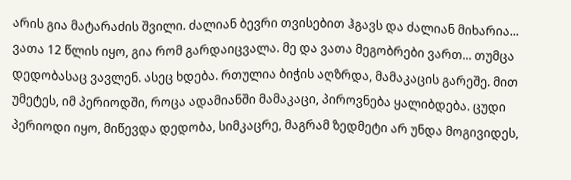არის გია მატარაძის შვილი. ძალიან ბევრი თვისებით ჰგავს და ძალიან მიხარია... ვათა 12 წლის იყო, გია რომ გარდაიცვალა. მე და ვათა მეგობრები ვართ... თუმცა დედობასაც ვავლენ. ასეც ხდება. რთულია ბიჭის აღზრდა, მამაკაცის გარეშე. მით უმეტეს, იმ პერიოდში, როცა ადამიანში მამაკაცი, პიროვნება ყალიბდება. ცუდი პერიოდი იყო, მიწევდა დედობა, სიმკაცრე, მაგრამ ზედმეტი არ უნდა მოგივიდეს,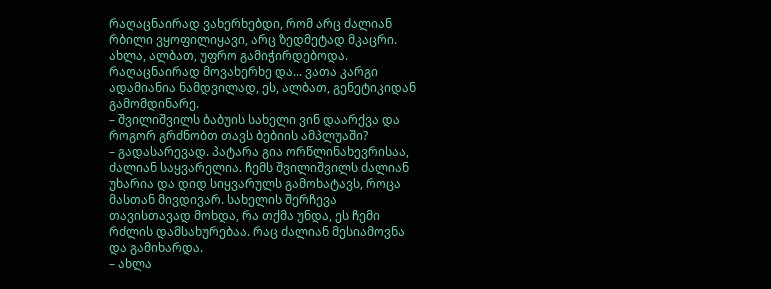რაღაცნაირად ვახერხებდი, რომ არც ძალიან რბილი ვყოფილიყავი, არც ზედმეტად მკაცრი. ახლა, ალბათ, უფრო გამიჭირდებოდა. რაღაცნაირად მოვახერხე და... ვათა კარგი ადამიანია ნამდვილად, ეს, ალბათ, გენეტიკიდან გამომდინარე.
– შვილიშვილს ბაბუის სახელი ვინ დაარქვა და როგორ გრძნობთ თავს ბებიის ამპლუაში?
– გადასარევად. პატარა გია ორწლინახევრისაა, ძალიან საყვარელია. ჩემს შვილიშვილს ძალიან უხარია და დიდ სიყვარულს გამოხატავს, როცა მასთან მივდივარ. სახელის შერჩევა თავისთავად მოხდა, რა თქმა უნდა, ეს ჩემი რძლის დამსახურებაა. რაც ძალიან მესიამოვნა და გამიხარდა.
– ახლა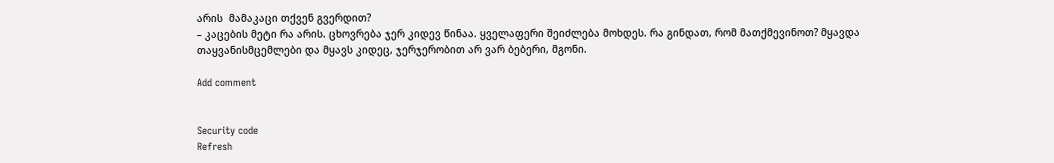არის  მამაკაცი თქვენ გვერდით?
– კაცების მეტი რა არის. ცხოვრება ჯერ კიდევ წინაა. ყველაფერი შეიძლება მოხდეს. რა გინდათ, რომ მათქმევინოთ? მყავდა თაყვანისმცემლები და მყავს კიდეც, ჯერჯერობით არ ვარ ბებერი, მგონი.

Add comment


Security code
Refresh